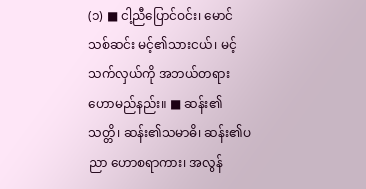(၁) ■ ငါ့ညီပြောင်ဝင်း၊ မောင်သစ်ဆင်း မင့်၏သားငယ်၊ မင့်သက်လှယ်ကို အဘယ်တရား ဟောမည်နည်း။ ■ ဆန်း၏သတ္တိ၊ ဆန်း၏သမာဓိ၊ ဆန်း၏ပညာ ဟောစရာကား၊ အလွန်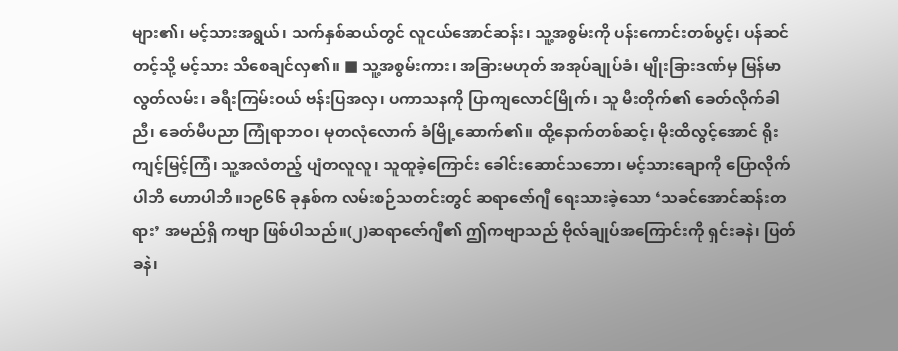များ၏၊ မင့်သားအရွယ်၊ သက်နှစ်ဆယ်တွင် လူငယ်အောင်ဆန်း၊ သူ့အစွမ်းကို ပန်းကောင်းတစ်ပွင့်၊ ပန်ဆင်တင့်သို့ မင့်သား သိစေချင်လှ၏။ ■ သူ့အစွမ်းကား၊ အခြားမဟုတ် အအုပ်ချုပ်ခံ၊ မျိုးခြားဒဏ်မှ မြန်မာလွတ်လမ်း၊ ခရီးကြမ်းဝယ် ဗန်းပြအလှ၊ ပကာသနကို ပြာကျလောင်မြိုက်၊ သူ မီးတိုက်၏ ခေတ်လိုက်ခါညီ၊ ခေတ်မီပညာ ကြုံရာဘဝ၊ မုတလုံလောက် ခံမြို့ဆောက်၏။ ထို့နောက်တစ်ဆင့်၊ မိုးထိလွင့်အောင် ရိုးကျင့်မြင့်ကြံ၊ သူ့အလံတည့် ပျံတလူလူ၊ သူထူခဲ့ကြောင်း ခေါင်းဆောင်သဘော၊ မင့်သားချောကို ပြောလိုက်ပါဘိ ဟောပါဘိ။၁၉၆၆ ခုနှစ်က လမ်းစဉ်သတင်းတွင် ဆရာဇော်ဂျီ ရေးသားခဲ့သော ‘သခင်အောင်ဆန်းတရား’ အမည်ရှိ ကဗျာ ဖြစ်ပါသည်။(၂)ဆရာဇော်ဂျီ၏ ဤကဗျာသည် ဗိုလ်ချုပ်အကြောင်းကို ရှင်းခနဲ၊ ပြတ်ခနဲ၊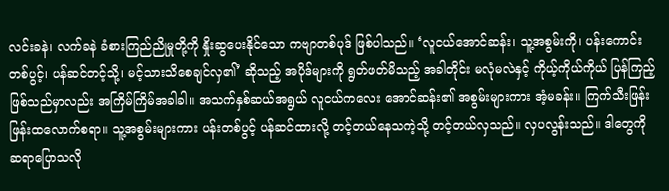လင်းခနဲ၊ လက်ခနဲ ခံစားကြည်ညိုမှုတို့ကို နှိုးဆွပေးနိုင်သော ကဗျာတစ်ပုဒ် ဖြစ်ပါသည်။ ‘လူငယ်အောင်ဆန်း၊ သူ့အစွမ်းကို၊ ပန်းကောင်းတစ်ပွင့်၊ ပန်ဆင်တင့်သို့၊ မင့်သားသိစေချင်လှ၏’ ဆိုသည့် အပိုဒ်များကို ရွတ်ဖတ်မိသည့် အခါတိုင်း မလုံမလဲနှင့် ကိုယ့်ကိုယ်ကိုယ် ပြန်ကြည့်ဖြစ်သည်မှာလည်း အကြိမ်ကြိမ်အခါခါ။ အသက်နှစ်ဆယ်အရွယ် လူငယ်ကလေး အောင်ဆန်း၏ အစွမ်းများကား အံ့မခန်း။ ကြက်သီးဖြန်းဖြန်းထလောက်စရာ။ သူ့အစွမ်းများကား ပန်းတစ်ပွင့် ပန်ဆင်ထားလို့ တင့်တယ်နေသကဲ့သို့ တင့်တယ်လှသည်။ လှပလွန်းသည်။ ဒါတွေကို ဆရာပြောသလို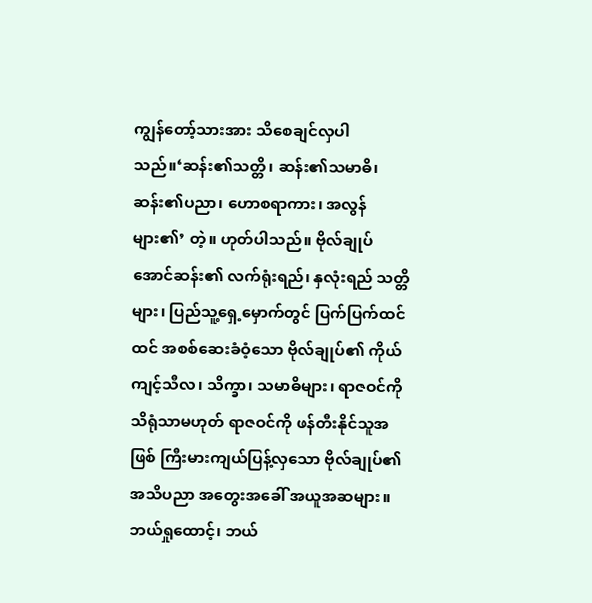ကျွန်တော့်သားအား သိစေချင်လှပါသည်။‘ဆန်း၏သတ္တိ၊ ဆန်း၏သမာဓိ၊ ဆန်း၏ပညာ၊ ဟောစရာကား၊ အလွန်များ၏’ တဲ့။ ဟုတ်ပါသည်။ ဗိုလ်ချုပ်အောင်ဆန်း၏ လက်ရုံးရည်၊ နှလုံးရည် သတ္တိများ၊ ပြည်သူ့ရှေ့မှောက်တွင် ပြက်ပြက်ထင်ထင် အစစ်ဆေးခံဝံ့သော ဗိုလ်ချုပ်၏ ကိုယ်ကျင့်သီလ၊ သိက္ခာ၊ သမာဓိများ၊ ရာဇဝင်ကို သိရုံသာမဟုတ် ရာဇဝင်ကို ဖန်တီးနိုင်သူအဖြစ် ကြီးမားကျယ်ပြန့်လှသော ဗိုလ်ချုပ်၏ အသိပညာ အတွေးအခေါ် အယူအဆများ။ ဘယ်ရှုထောင့်၊ ဘယ်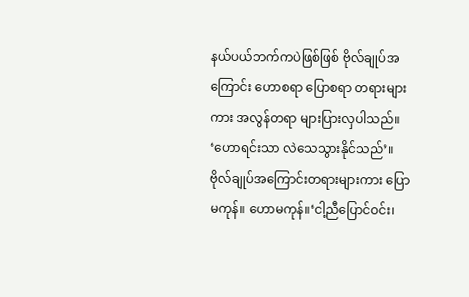နယ်ပယ်ဘက်ကပဲဖြစ်ဖြစ် ဗိုလ်ချုပ်အကြောင်း ဟောစရာ ပြောစရာ တရားများကား အလွန်တရာ များပြားလှပါသည်။ ‘ဟောရင်းသာ လဲသေသွားနိုင်သည်’။ ဗိုလ်ချုပ်အကြောင်းတရားများကား ပြောမကုန်။ ဟောမကုန်။‘ငါ့ညီပြောင်ဝင်း၊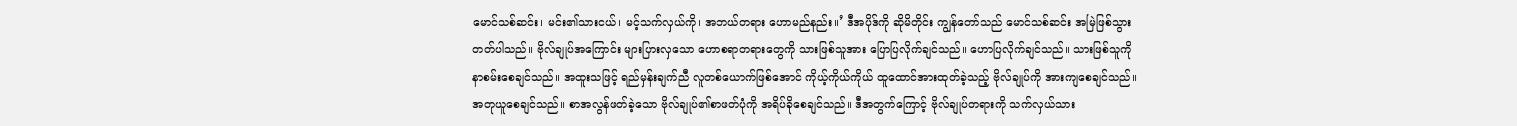မောင်သစ်ဆင်း၊ မင်း၏သားငယ်၊ မင့်သက်လှယ်ကို၊ အဘယ်တရား ဟောမည်နည်း။’ ဒီအပိုဒ်ကို ဆိုမိတိုင်း ကျွန်တော်သည် မောင်သစ်ဆင်း အမြဲဖြစ်သွားတတ်ပါသည်။ ဗိုလ်ချုပ်အကြောင်း များပြားလှသော ဟောစရာတရားတွေကို သားဖြစ်သူအား ပြောပြလိုက်ချင်သည်။ ဟောပြလိုက်ချင်သည်။ သားဖြစ်သူကို နာစမ်းစေချင်သည်။ အထူးသဖြင့် ရည်မှန်းချက်ညီ လူတစ်ယောက်ဖြစ်အောင် ကိုယ့်ကိုယ်ကိုယ် ထူထောင်အားထုတ်ခဲ့သည့် ဗိုလ်ချုပ်ကို အားကျစေချင်သည်။ အတုယူစေချင်သည်။ စာအလွန်ဖတ်ခဲ့သော ဗိုလ်ချုပ်၏စာဖတ်ပုံကို အရိပ်ခိုစေချင်သည်။ ဒီအတွက်ကြောင့် ဗိုလ်ချုပ်တရားကို သက်လှယ်သား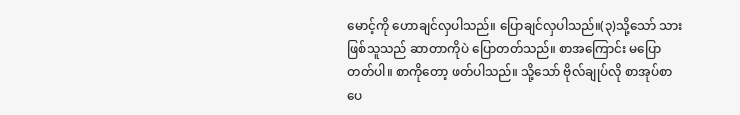မောင့်ကို ဟောချင်လှပါသည်။ ပြောချင်လှပါသည်။(၃)သို့သော် သားဖြစ်သူသည် ဆာတာကိုပဲ ပြောတတ်သည်။ စာအကြောင်း မပြောတတ်ပါ။ စာကိုတော့ ဖတ်ပါသည်။ သို့သော် ဗိုလ်ချုပ်လို စာအုပ်စာပေ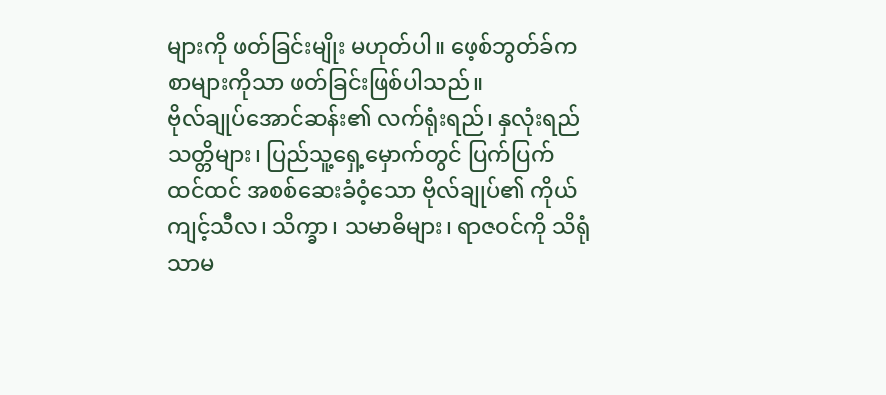များကို ဖတ်ခြင်းမျိုး မဟုတ်ပါ။ ဖေ့စ်ဘွတ်ခ်က စာများကိုသာ ဖတ်ခြင်းဖြစ်ပါသည်။
ဗိုလ်ချုပ်အောင်ဆန်း၏ လက်ရုံးရည်၊ နှလုံးရည် သတ္တိများ၊ ပြည်သူ့ရှေ့မှောက်တွင် ပြက်ပြက်ထင်ထင် အစစ်ဆေးခံဝံ့သော ဗိုလ်ချုပ်၏ ကိုယ်ကျင့်သီလ၊ သိက္ခာ၊ သမာဓိများ၊ ရာဇဝင်ကို သိရုံသာမ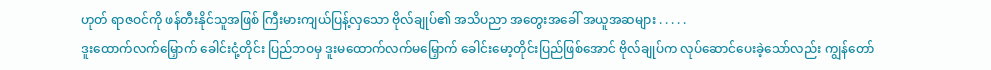ဟုတ် ရာဇဝင်ကို ဖန်တီးနိုင်သူအဖြစ် ကြီးမားကျယ်ပြန့်လှသော ဗိုလ်ချုပ်၏ အသိပညာ အတွေးအခေါ် အယူအဆများ . . . . .
ဒူးထောက်လက်မြှောက် ခေါင်းငုံ့တိုင်း ပြည်ဘဝမှ ဒူးမထောက်လက်မမြှောက် ခေါင်းမော့တိုင်းပြည်ဖြစ်အောင် ဗိုလ်ချုပ်က လုပ်ဆောင်ပေးခဲ့သော်လည်း ကျွန်တော်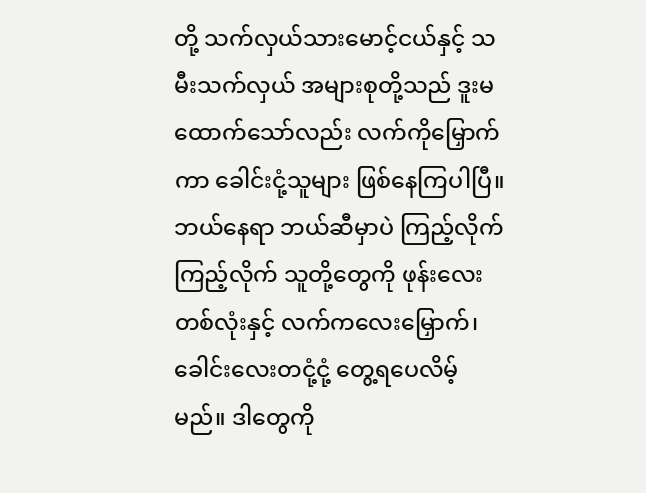တို့ သက်လှယ်သားမောင့်ငယ်နှင့် သမီးသက်လှယ် အများစုတို့သည် ဒူးမထောက်သော်လည်း လက်ကိုမြှောက်ကာ ခေါင်းငုံ့သူများ ဖြစ်နေကြပါပြီ။ ဘယ်နေရာ ဘယ်ဆီမှာပဲ ကြည့်လိုက်ကြည့်လိုက် သူတို့တွေကို ဖုန်းလေးတစ်လုံးနှင့် လက်ကလေးမြှောက်၊ ခေါင်းလေးတငုံ့ငုံ့ တွေ့ရပေလိမ့်မည်။ ဒါတွေကို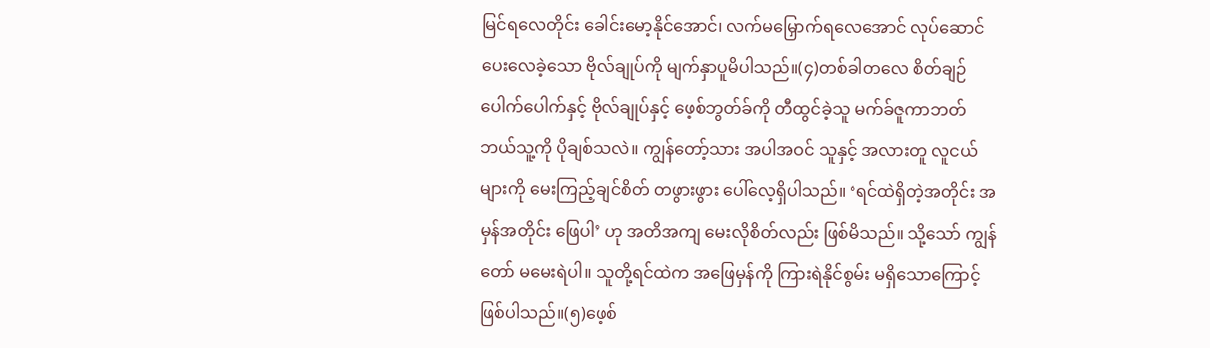မြင်ရလေတိုင်း ခေါင်းမော့နိုင်အောင်၊ လက်မမြှောက်ရလေအောင် လုပ်ဆောင်ပေးလေခဲ့သော ဗိုလ်ချုပ်ကို မျက်နှာပူမိပါသည်။(၄)တစ်ခါတလေ စိတ်ချဉ်ပေါက်ပေါက်နှင့် ဗိုလ်ချုပ်နှင့် ဖေ့စ်ဘွတ်ခ်ကို တီထွင်ခဲ့သူ မက်ခ်ဇူကာဘတ် ဘယ်သူ့ကို ပိုချစ်သလဲ။ ကျွန်တော့်သား အပါအဝင် သူနှင့် အလားတူ လူငယ်များကို မေးကြည့်ချင်စိတ် တဖွားဖွား ပေါ်လေ့ရှိပါသည်။ ‘ရင်ထဲရှိတဲ့အတိုင်း အမှန်အတိုင်း ဖြေပါ’ ဟု အတိအကျ မေးလိုစိတ်လည်း ဖြစ်မိသည်။ သို့သော် ကျွန်တော် မမေးရဲပါ။ သူတို့ရင်ထဲက အဖြေမှန်ကို ကြားရဲနိုင်စွမ်း မရှိသောကြောင့် ဖြစ်ပါသည်။(၅)ဖေ့စ်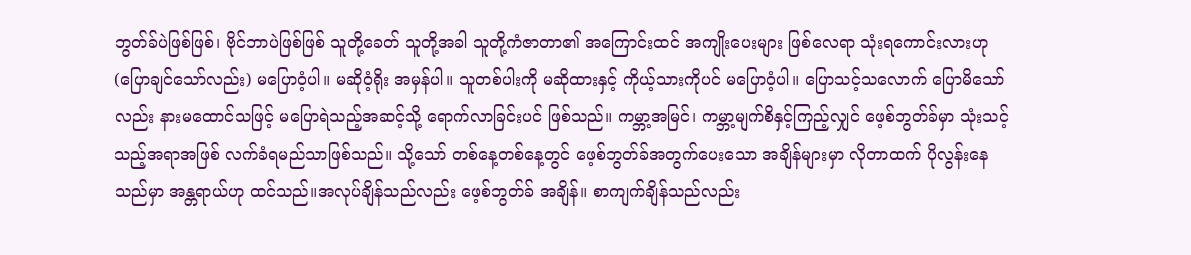ဘွတ်ခ်ပဲဖြစ်ဖြစ်၊ ဗိုင်ဘာပဲဖြစ်ဖြစ် သူတို့ခေတ် သူတို့အခါ သူတို့ကံဇာတာ၏ အကြောင်းထင် အကျိုးပေးများ ဖြစ်လေရာ သုံးရကောင်းလားဟု (ပြောချင်သော်လည်း) မပြောဝံ့ပါ။ မဆိုဝံ့ရိုး အမှန်ပါ။ သူတစ်ပါးကို မဆိုထားနှင့် ကိုယ့်သားကိုပင် မပြောဝံ့ပါ။ ပြောသင့်သလောက် ပြောမိသော်လည်း နားမထောင်သဖြင့် မပြောရဲသည့်အဆင့်သို့ ရောက်လာခြင်းပင် ဖြစ်သည်။ ကမ္ဘာ့အမြင်၊ ကမ္ဘာ့မျက်စိနှင့်ကြည့်လျှင် ဖေ့စ်ဘွတ်ခ်မှာ သုံးသင့်သည့်အရာအဖြစ် လက်ခံရမည်သာဖြစ်သည်။ သို့သော် တစ်နေ့တစ်နေ့တွင် ဖေ့စ်ဘွတ်ခ်အတွက်ပေးသော အချိန်များမှာ လိုတာထက် ပိုလွန်းနေသည်မှာ အန္တရာယ်ဟု ထင်သည်။အလုပ်ချိန်သည်လည်း ဖေ့စ်ဘွတ်ခ် အချိန်။ စာကျက်ချိန်သည်လည်း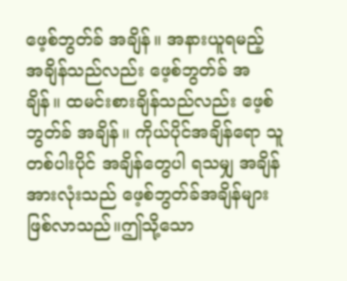ဖေ့စ်ဘွတ်ခ် အချိန်။ အနားယူရမည့် အချိန်သည်လည်း ဖေ့စ်ဘွတ်ခ် အချိန်။ ထမင်းစားချိန်သည်လည်း ဖေ့စ်ဘွတ်ခ် အချိန်။ ကိုယ်ပိုင်အချိန်ရော သူတစ်ပါးပိုင် အချိန်တွေပါ ရသမျှ အချိန်အားလုံးသည် ဖေ့စ်ဘွတ်ခ်အချိန်များ ဖြစ်လာသည်။ဤသို့သော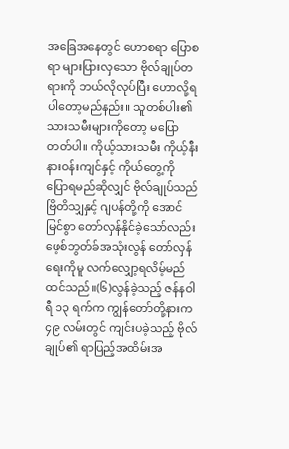အခြေအနေတွင် ဟောစရာ ပြောစရာ များပြားလှသော ဗိုလ်ချုပ်တရားကို ဘယ်လိုလုပ်ပြီး ဟောလို့ရပါတော့မည်နည်း။ သူတစ်ပါး၏ သားသမီးများကိုတော့ မပြောတတ်ပါ။ ကိုယ့်သားသမီး ကိုယ့်နီးနားဝန်းကျင်နှင့် ကိုယ်တွေ့ကို ပြောရမည်ဆိုလျှင် ဗိုလ်ချုပ်သည် ဗြိတိသျှနှင့် ဂျပန်တို့ကို အောင်မြင်စွာ တော်လှန်နိုင်ခဲ့သော်လည်း ဖေ့စ်ဘွတ်ခ်အသုံးလွန် တော်လှန်ရေးကိုမူ လက်လျှော့ရလိမ့်မည် ထင်သည်။(၆)လွန်ခဲ့သည့် ဇန်နဝါရီ ၁၃ ရက်က ကျွန်တော်တို့နားက ၄၉ လမ်းတွင် ကျင်းပခဲ့သည့် ဗိုလ်ချုပ်၏ ရာပြည့်အထိမ်းအ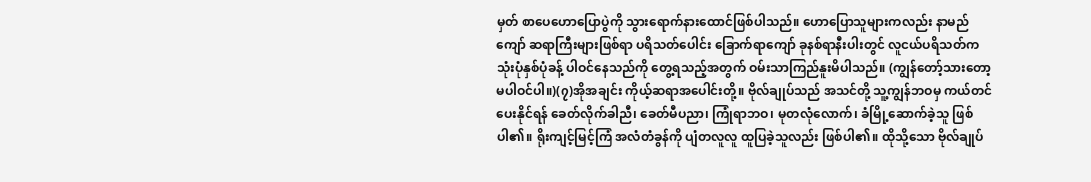မှတ် စာပေဟောပြောပွဲကို သွားရောက်နားထောင်ဖြစ်ပါသည်။ ဟောပြောသူများကလည်း နာမည်ကျော် ဆရာကြီးများဖြစ်ရာ ပရိသတ်ပေါင်း ခြောက်ရာကျော် ခုနစ်ရာနီးပါးတွင် လူငယ်ပရိသတ်က သုံးပုံနှစ်ပုံခန့် ပါဝင်နေသည်ကို တွေ့ရသည့်အတွက် ဝမ်းသာကြည်နူးမိပါသည်။ (ကျွန်တော့်သားတော့ မပါဝင်ပါ။)(၇)အိုအချင်း ကိုယ့်ဆရာအပေါင်းတို့။ ဗိုလ်ချုပ်သည် အသင်တို့ သူ့ကျွန်ဘဝမှ ကယ်တင်ပေးနိုင်ရန် ခေတ်လိုက်ခါညီ၊ ခေတ်မီပညာ၊ ကြုံရာဘဝ၊ မုတလုံလောက်၊ ခံမြို့ဆောက်ခဲ့သူ ဖြစ်ပါ၏။ ရိုးကျင့်မြင့်ကြံ အလံတံခွန်ကို ပျံတလူလူ ထူပြခဲ့သူလည်း ဖြစ်ပါ၏။ ထိုသို့သော ဗိုလ်ချုပ်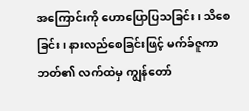အကြောင်းကို ဟောပြောပြသခြင်း၊ သိစေခြင်း၊ နားလည်စေခြင်းဖြင့် မက်ခ်ဇူကာဘတ်၏ လက်ထဲမှ ကျွန်တော်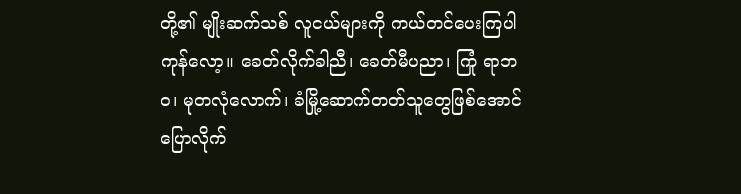တို့၏ မျိုးဆက်သစ် လူငယ်များကို ကယ်တင်ပေးကြပါကုန်လော့။ ခေတ်လိုက်ခါညီ၊ ခေတ်မီပညာ၊ ကြုံ ရာဘဝ၊ မုတလုံလောက်၊ ခံမြို့ဆောက်တတ်သူတွေဖြစ်အောင် ပြောလိုက်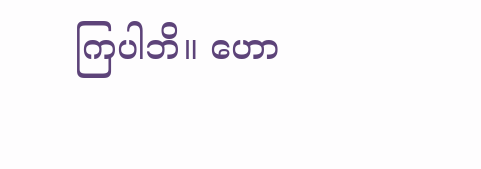ကြပါဘိ။ ဟော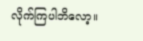လိုက်ကြပါဘိလော့။